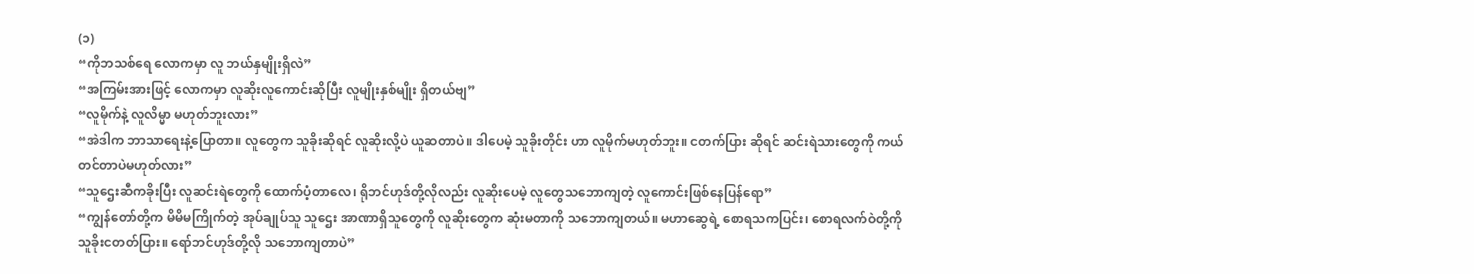(၁)
“ကိုဘသစ်ရေ လောကမှာ လူ ဘယ်နှမျိုးရှိလဲ”
“အကြမ်းအားဖြင့် လောကမှာ လူဆိုးလူကောင်းဆိုပြီး လူမျိုးနှစ်မျိုး ရှိတယ်ဗျ”
“လူမိုက်နဲ့ လူလိမ္မာ မဟုတ်ဘူးလား”
“အဲဒါက ဘာသာရေးနဲ့ပြောတာ။ လူတွေက သူခိုးဆိုရင် လူဆိုးလို့ပဲ ယူဆတာပဲ။ ဒါပေမဲ့ သူခိုးတိုင်း ဟာ လူမိုက်မဟုတ်ဘူး။ ငတက်ပြား ဆိုရင် ဆင်းရဲသားတွေကို ကယ်တင်တာပဲမဟုတ်လား”
“သူဌေးဆီကခိုးပြီး လူဆင်းရဲတွေကို ထောက်ပံ့တာလေ၊ ရိုဘင်ဟုဒ်တို့လိုလည်း လူဆိုးပေမဲ့ လူတွေသဘောကျတဲ့ လူကောင်းဖြစ်နေပြန်ရော”
“ကျွန်တော်တို့က မိမိမကြိုက်တဲ့ အုပ်ချုပ်သူ သူဌေး အာဏာရှိသူတွေကို လူဆိုးတွေက ဆုံးမတာကို သဘောကျတယ်။ မဟာဆွေရဲ့ စောရသကပြင်း၊ စောရလက်ဝဲတို့ကို သူခိုးငတတ်ပြား။ ရော်ဘင်ဟုဒ်တို့လို သဘောကျတာပဲ”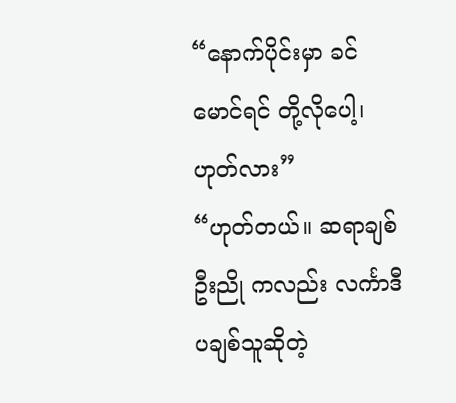“နောက်ပိုင်းမှာ ခင်မောင်ရင် တို့လိုပေါ့၊ ဟုတ်လား”
“ဟုတ်တယ်။ ဆရာချစ်ဦးညို ကလည်း လင်္ကာဒီပချစ်သူဆိုတဲ့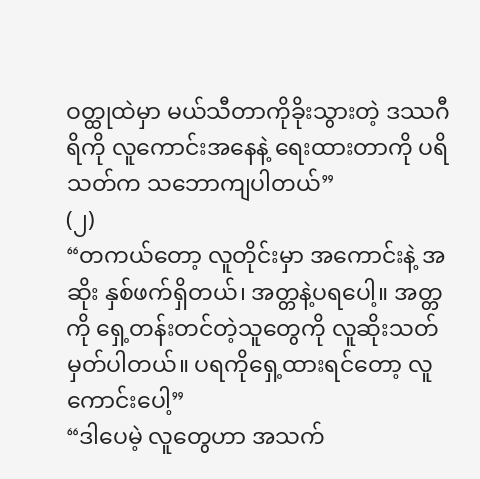ဝတ္ထုထဲမှာ မယ်သီတာကိုခိုးသွားတဲ့ ဒဿဂီရိကို လူကောင်းအနေနဲ့ ရေးထားတာကို ပရိသတ်က သဘောကျပါတယ်”
(၂)
“တကယ်တော့ လူတိုင်းမှာ အကောင်းနဲ့ အဆိုး နှစ်ဖက်ရှိတယ်၊ အတ္တနဲ့ပရပေါ့။ အတ္တကို ရှေ့တန်းတင်တဲ့သူတွေကို လူဆိုးသတ်မှတ်ပါတယ်။ ပရကိုရှေ့ထားရင်တော့ လူကောင်းပေါ့”
“ဒါပေမဲ့ လူတွေဟာ အသက်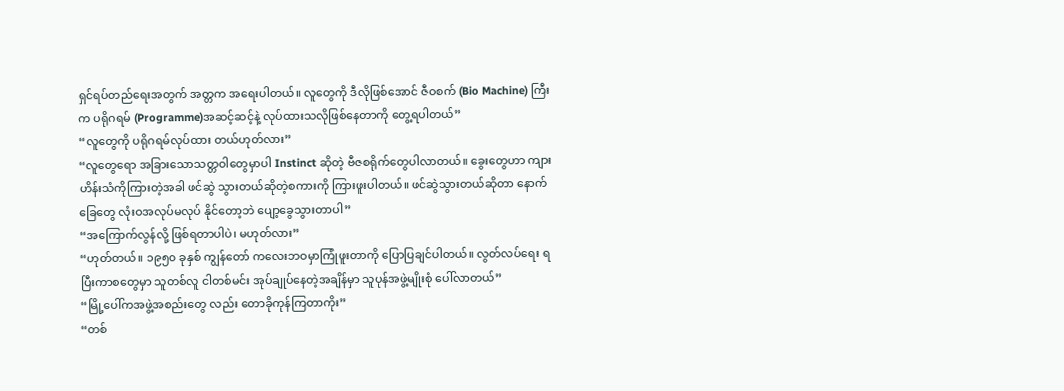ရှင်ရပ်တည်ရေးအတွက် အတ္တက အရေးပါတယ်။ လူတွေကို ဒီလိုဖြစ်အောင် ဇီဝစက် (Bio Machine) ကြီးက ပရိုဂရမ် (Programme)အဆင့်ဆင့်နဲ့ လုပ်ထားသလိုဖြစ်နေတာကို တွေ့ရပါတယ်”
“လူတွေကို ပရိုဂရမ်လုပ်ထား တယ်ဟုတ်လား”
“လူတွေရော အခြားသောသတ္တဝါတွေမှာပါ Instinct ဆိုတဲ့ ဗီဇစရိုက်တွေပါလာတယ်။ ခွေးတွေဟာ ကျားဟိန်းသံကိုကြားတဲ့အခါ ဖင်ဆွဲ သွားတယ်ဆိုတဲ့စကားကို ကြားဖူးပါတယ်။ ဖင်ဆွဲသွားတယ်ဆိုတာ နောက်ခြေတွေ လုံးဝအလုပ်မလုပ် နိုင်တော့ဘဲ ပျော့ခွေသွားတာပါ”
“အကြောက်လွန်လို့ ဖြစ်ရတာပါပဲ၊ မဟုတ်လား”
“ဟုတ်တယ်။ ၁၉၅၀ ခုနှစ် ကျွန်တော် ကလေးဘဝမှာကြုံဖူးတာကို ပြောပြချင်ပါတယ်။ လွတ်လပ်ရေး ရပြီးကာစတွေမှာ သူတစ်လူ ငါတစ်မင်း အုပ်ချုပ်နေတဲ့အချိန်မှာ သူပုန်အဖွဲ့မျိုးစုံ ပေါ်လာတယ်”
“မြို့ပေါ်ကအဖွဲ့အစည်းတွေ လည်း တောခိုကုန်ကြတာကိုး”
“တစ်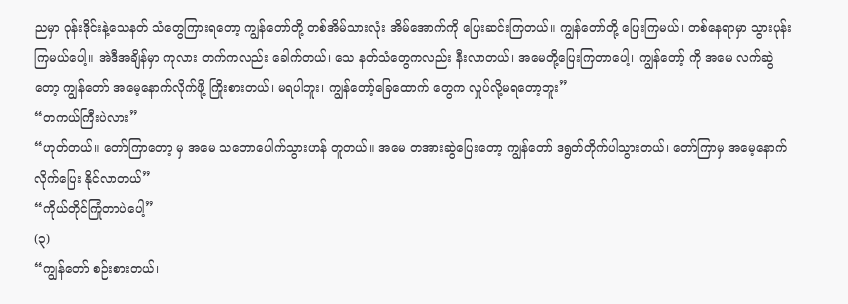ညမှာ ဝုန်းဒိုင်းနဲ့သေနတ် သံတွေကြားရတော့ ကျွန်တော်တို့ တစ်အိမ်သားလုံး အိမ်အောက်ကို ပြေးဆင်းကြတယ်။ ကျွန်တော်တို့ ပြေးကြမယ်၊ တစ်နေရာမှာ သွားပုန်း ကြမယ်ပေါ့။ အဲဒီအချိန်မှာ ကုလား တက်ကလည်း ခေါက်တယ်၊ သေ နတ်သံတွေကလည်း နီးလာတယ်၊ အမေတို့ပြေးကြတာပေါ့၊ ကျွန်တော့် ကို အမေ လက်ဆွဲတော့ ကျွန်တော် အမေ့နောက်လိုက်ဖို့ ကြိုးစားတယ်၊ မရပါဘူး၊ ကျွန်တော့်ခြေထောက် တွေက လှုပ်လို့မရတော့ဘူး”
“တကယ်ကြီးပဲလား”
“ဟုတ်တယ်။ တော်ကြာတော့ မှ အမေ သဘောပေါက်သွားဟန် တူတယ်။ အမေ တအားဆွဲပြေးတော့ ကျွန်တော် ဒရွတ်တိုက်ပါသွားတယ်၊ တော်ကြာမှ အမေ့နောက် လိုက်ပြေး နိုင်လာတယ်”
“ကိုယ်တိုင်ကြုံတာပဲပေါ့”
(၃)
“ကျွန်တော် စဉ်းစားတယ်၊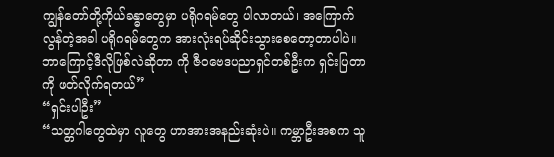ကျွန်တော်တို့ကိုယ်ခန္ဓာတွေမှာ ပရိုဂရမ်တွေ ပါလာတယ်၊ အကြောက် လွန်တဲ့အခါ ပရိုဂရမ်တွေက အားလုံးရပ်ဆိုင်းသွားစေတော့တာပါပဲ။
ဘာကြောင့်ဒီလိုဖြစ်လဲဆိုတာ ကို ဇီဝဗေဒပညာရှင်တစ်ဦးက ရှင်းပြတာကို ဖတ်လိုက်ရတယ်”
“ရှင်းပါဦး”
“သတ္တဂါတွေထဲမှာ လူတွေ ဟာအားအနည်းဆုံးပဲ။ ကမ္ဘာဦးအစက သူ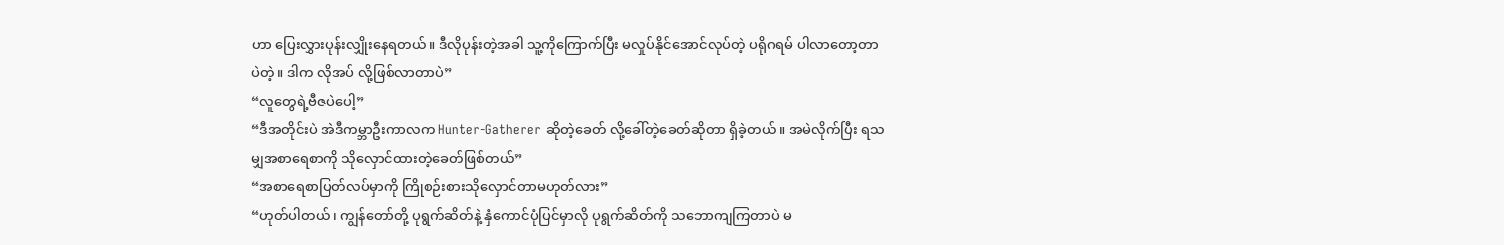ဟာ ပြေးလွှားပုန်းလျှိုးနေရတယ်။ ဒီလိုပုန်းတဲ့အခါ သူ့ကိုကြောက်ပြီး မလှုပ်နိုင်အောင်လုပ်တဲ့ ပရိုဂရမ် ပါလာတော့တာပဲတဲ့။ ဒါက လိုအပ် လို့ဖြစ်လာတာပဲ”
“လူတွေရဲ့ဗီဇပဲပေါ့”
“ဒီအတိုင်းပဲ အဲဒီကမ္ဘာဦးကာလက Hunter-Gatherer ဆိုတဲ့ခေတ် လို့ခေါ်တဲ့ခေတ်ဆိုတာ ရှိခဲ့တယ်။ အမဲလိုက်ပြီး ရသမျှအစာရေစာကို သိုလှောင်ထားတဲ့ခေတ်ဖြစ်တယ်”
“အစာရေစာပြတ်လပ်မှာကို ကြိုစဉ်းစားသိုလှောင်တာမဟုတ်လား”
“ဟုတ်ပါတယ်၊ ကျွန်တော်တို့ ပုရွက်ဆိတ်နဲ့ နှံကောင်ပုံပြင်မှာလို ပုရွက်ဆိတ်ကို သဘောကျကြတာပဲ မ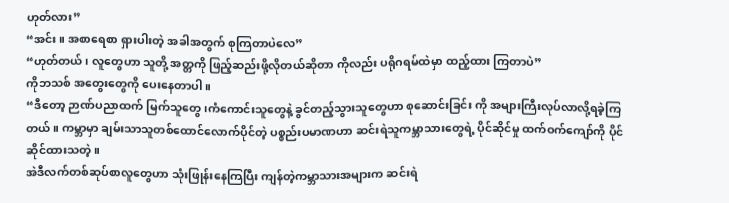ဟုတ်လား”
“အင်း။ အစာရေစာ ရှားပါးတဲ့ အခါအတွက် စုကြတာပဲလေ”
“ဟုတ်တယ်၊ လူတွေဟာ သူတို့ အတ္တကို ဖြည့်ဆည်းဖို့လိုတယ်ဆိုတာ ကိုလည်း ပရိုဂရမ်ထဲမှာ ထည့်ထား ကြတာပဲ”
ကိုဘသစ် အတွေးတွေကို ပေးနေတာပါ။
“ဒီတော့ ဉာဏ်ပညာထက် မြက်သူတွေ၊ကံကောင်းသူတွေနဲ့ ခွင်တည့်သွားသူတွေဟာ စုဆောင်းခြင်း ကို အများကြီးလုပ်လာလို့ရခဲ့ကြတယ်။ ကမ္ဘာမှာ ချမ်းသာသူတစ်ထောင်လောက်ပိုင်တဲ့ ပစ္စည်းပမာဏဟာ ဆင်းရဲသူကမ္ဘာသားတွေရဲ့ ပိုင်ဆိုင်မှု ထက်ဝက်ကျော်ကို ပိုင်ဆိုင်ထားသတဲ့။
အဲဒီလက်တစ်ဆုပ်စာလူတွေဟာ သုံးဖြုန်းနေကြပြီး ကျန်တဲ့ကမ္ဘာသားအများက ဆင်းရဲ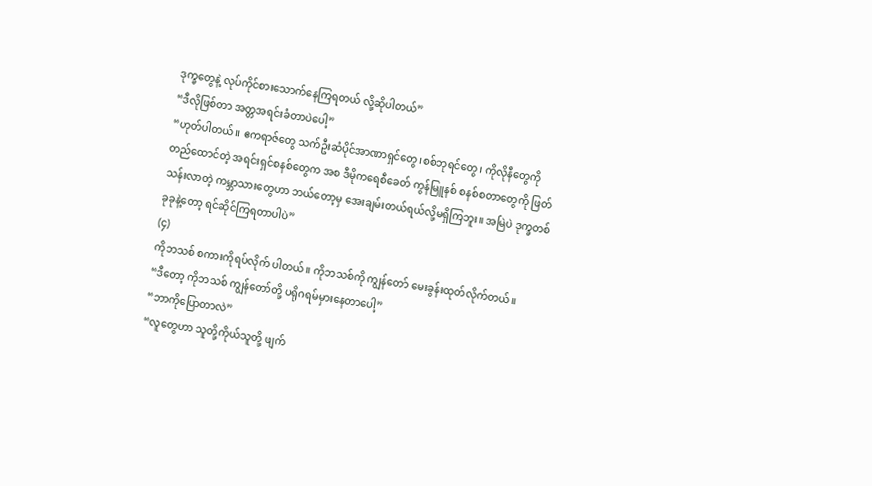ဒုက္ခတွေနဲ့ လုပ်ကိုင်စားသောက်နေကြရတယ် လို့ဆိုပါတယ်”
“ဒီလိုဖြစ်တာ အတ္တအရင်းခံတာပဲပေါ့”
“ဟုတ်ပါတယ်။ ဧကရာဇ်တွေ သက်ဦးဆံပိုင်အာဏာရှင်တွေ၊စစ်ဘုရင်တွေ၊ ကိုလိုနီတွေကို တည်ထောင်တဲ့ အရင်းရှင်စနစ်တွေက အစ ဒီမိုကရေစီခေတ် ကွန်မြူနစ် စနစ်စတာတွေကို ဖြတ်သန်းလာတဲ့ ကမ္ဘာသားတွေဟာ ဘယ်တော့မှ အေးချမ်းတယ်ရယ်လို့မရှိကြဘူး။ အမြဲပဲ ဒုက္ခတစ်ခုခုနဲ့တော့ ရင်ဆိုင်ကြရတာပါပဲ”
(၄)
ကိုဘသစ် စကားကိုရပ်လိုက် ပါတယ်။ ကိုဘသစ်ကို ကျွန်တော် မေးခွန်းထုတ်လိုက်တယ်။
“ဒီတော့ ကိုဘသစ် ကျွန်တော်တို့ ပရိုဂရမ်မှားနေတာပေါ့”
“ဘာကိုပြောတာလဲ”
“လူတွေဟာ သူတို့ကိုယ်သူတို့ ဖျက်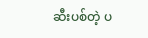ဆီးပစ်တဲ့ ပ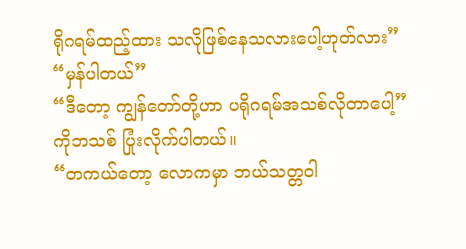ရိုဂရမ်ထည့်ထား သလိုဖြစ်နေသလားပေါ့ဟုတ်လား”
“မှန်ပါတယ်”
“ဒီတော့ ကျွန်တော်တို့ဟာ ပရိုဂရမ်အသစ်လိုတာပေါ့”
ကိုဘသစ် ပြုံးလိုက်ပါတယ်။
“တကယ်တော့ လောကမှာ ဘယ်သတ္တဝါ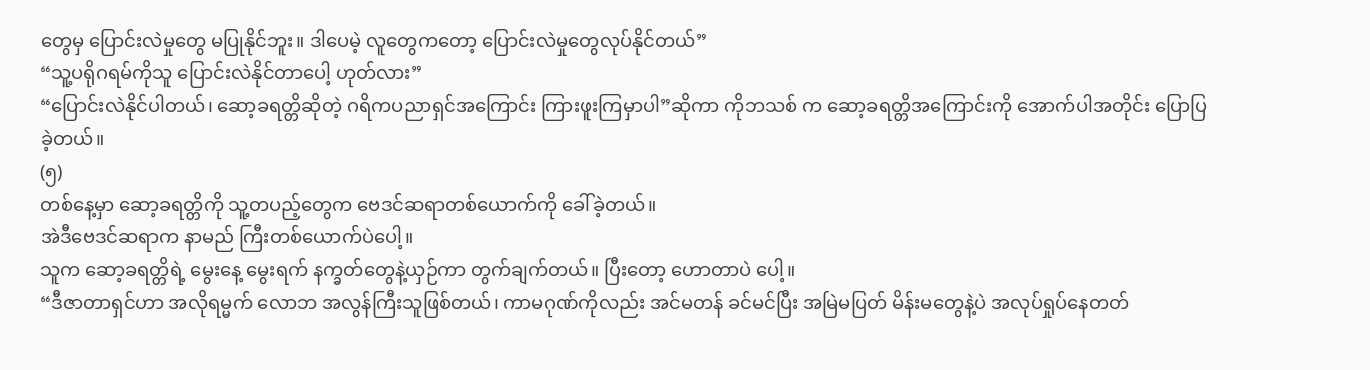တွေမှ ပြောင်းလဲမှုတွေ မပြုနိုင်ဘူး။ ဒါပေမဲ့ လူတွေကတော့ ပြောင်းလဲမှုတွေလုပ်နိုင်တယ်”
“သူ့ပရိုဂရမ်ကိုသူ ပြောင်းလဲနိုင်တာပေါ့ ဟုတ်လား”
“ပြောင်းလဲနိုင်ပါတယ်၊ ဆော့ခရတ္တိဆိုတဲ့ ဂရိကပညာရှင်အကြောင်း ကြားဖူးကြမှာပါ”ဆိုကာ ကိုဘသစ် က ဆော့ခရတ္တိအကြောင်းကို အောက်ပါအတိုင်း ပြောပြခဲ့တယ်။
(၅)
တစ်နေ့မှာ ဆော့ခရတ္တိကို သူ့တပည့်တွေက ဗေဒင်ဆရာတစ်ယောက်ကို ခေါ်ခဲ့တယ်။
အဲဒီဗေဒင်ဆရာက နာမည် ကြီးတစ်ယောက်ပဲပေါ့။
သူက ဆော့ခရတ္တိရဲ့ မွေးနေ့ မွေးရက် နက္ခတ်တွေနဲ့ယှဉ်ကာ တွက်ချက်တယ်။ ပြီးတော့ ဟောတာပဲ ပေါ့။
“ဒီဇာတာရှင်ဟာ အလိုရမ္မက် လောဘ အလွန်ကြီးသူဖြစ်တယ်၊ ကာမဂုဏ်ကိုလည်း အင်မတန် ခင်မင်ပြီး အမြဲမပြတ် မိန်းမတွေနဲ့ပဲ အလုပ်ရှုပ်နေတတ်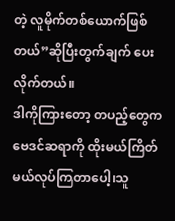တဲ့ လူမိုက်တစ်ယောက်ဖြစ်တယ်”ဆိုပြီးတွက်ချက် ပေးလိုက်တယ်။
ဒါကိုကြားတော့ တပည့်တွေက ဗေဒင်ဆရာကို ထိုးမယ်ကြိတ် မယ်လုပ်ကြတာပေါ့၊သူ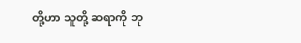တို့ဟာ သူတို့ ဆရာကို ဘု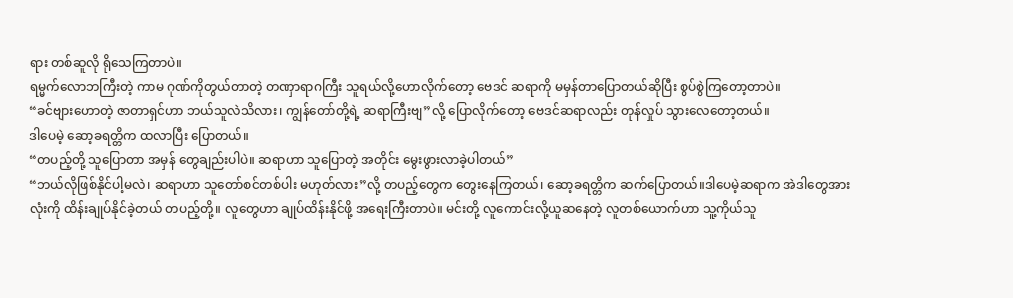ရား တစ်ဆူလို ရိုသေကြတာပဲ။
ရမ္မက်လောဘကြီးတဲ့ ကာမ ဂုဏ်ကိုတွယ်တာတဲ့ တဏှာရာဂကြီး သူရယ်လို့ဟောလိုက်တော့ ဗေဒင် ဆရာကို မမှန်တာပြောတယ်ဆိုပြီး စွပ်စွဲကြတော့တာပဲ။
“ခင်ဗျားဟောတဲ့ ဇာတာရှင်ဟာ ဘယ်သူလဲသိလား၊ ကျွန်တော်တို့ရဲ့ ဆရာကြီးဗျ”လို့ ပြောလိုက်တော့ ဗေဒင်ဆရာလည်း တုန်လှုပ် သွားလေတော့တယ်။
ဒါပေမဲ့ ဆော့ခရတ္တိက ထလာပြီး ပြောတယ်။
“တပည့်တို့ သူပြောတာ အမှန် တွေချည်းပါပဲ။ ဆရာဟာ သူပြောတဲ့ အတိုင်း မွေးဖွားလာခဲ့ပါတယ်”
“ဘယ်လိုဖြစ်နိုင်ပါ့မလဲ၊ ဆရာဟာ သူတော်စင်တစ်ပါး မဟုတ်လား”လို့ တပည့်တွေက တွေးနေကြတယ်၊ ဆော့ခရတ္တိက ဆက်ပြောတယ်။ဒါပေမဲ့ဆရာက အဲဒါတွေအားလုံးကို ထိန်းချုပ်နိုင်ခဲ့တယ် တပည့်တို့။ လူတွေဟာ ချုပ်ထိန်းနိုင်ဖို့ အရေးကြီးတာပဲ။ မင်းတို့ လူကောင်းလို့ယူဆနေတဲ့ လူတစ်ယောက်ဟာ သူ့ကိုယ်သူ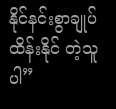နိုင်နင်းစွာချုပ်ထိန်းနိုင် တဲ့သူပါ”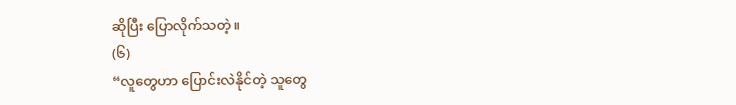ဆိုပြီး ပြောလိုက်သတဲ့။
(၆)
“လူတွေဟာ ပြောင်းလဲနိုင်တဲ့ သူတွေ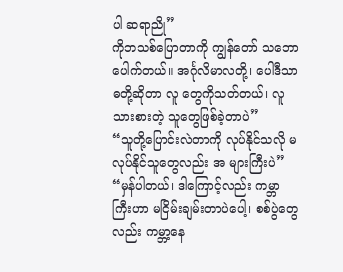ပါ ဆရာညို”
ကိုဘသစ်ပြောတာကို ကျွန်တော် သဘောပေါက်တယ်။ အင်္ဂုလိမာလတို့၊ ပေါဒီသာဓတို့ဆိုတာ လူ တွေကိုသတ်တယ်၊ လူသားစားတဲ့ သူတွေဖြစ်ခဲ့တာပဲ”
“သူတို့ပြောင်းလဲတာကို လုပ်နိုင်သလို မလုပ်နိုင်သူတွေလည်း အ များကြီးပဲ”
“မှန်ပါတယ်၊ ဒါကြောင့်လည်း ကမ္ဘာကြီးဟာ မငြိမ်းချမ်းတာပဲပေါ့၊ စစ်ပွဲတွေလည်း ကမ္ဘာ့နေ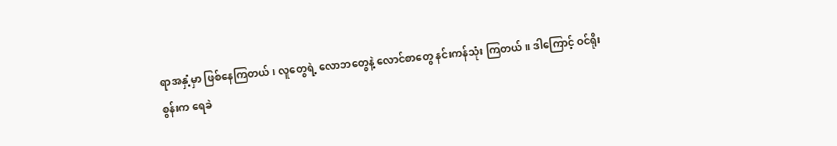ရာအနှံ့မှာ ဖြစ်နေကြတယ်၊ လူတွေရဲ့ လောဘတွေနဲ့ လောင်စာတွေ နင်းကန်သုံး ကြတယ်။ ဒါကြောင့် ဝင်ရိုးစွန်းက ရေခဲ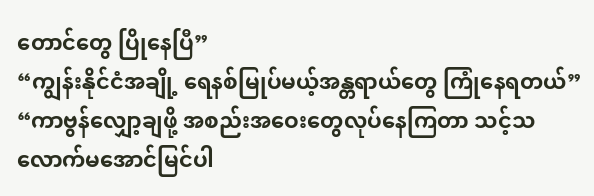တောင်တွေ ပြိုနေပြီ”
“ကျွန်းနိုင်ငံအချို့ ရေနစ်မြုပ်မယ့်အန္တရာယ်တွေ ကြုံနေရတယ်”
“ကာဗွန်လျှော့ချဖို့ အစည်းအဝေးတွေလုပ်နေကြတာ သင့်သလောက်မအောင်မြင်ပါ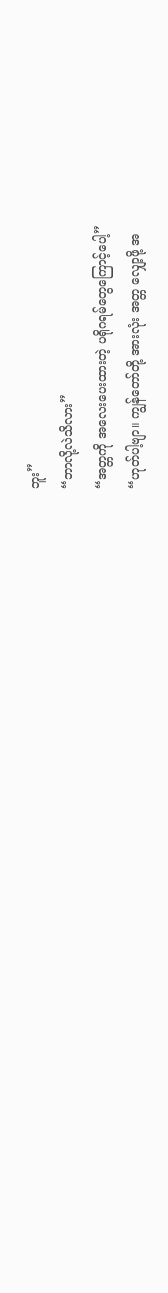ဘူး”
“ဘာလို့လဲသိလား”
“အတ္တကို အလေးပေးထားတဲ့ ပရိုဂရမ်တွေကြောင့်ပေါ့”
“ဟုတ်ပါ့ဗျာ။ ကျွန်တော်တို့ အားလုံး အတ္တ လျှော့ဖို့ အ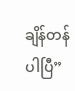ချိန်တန်ပါပြီ”